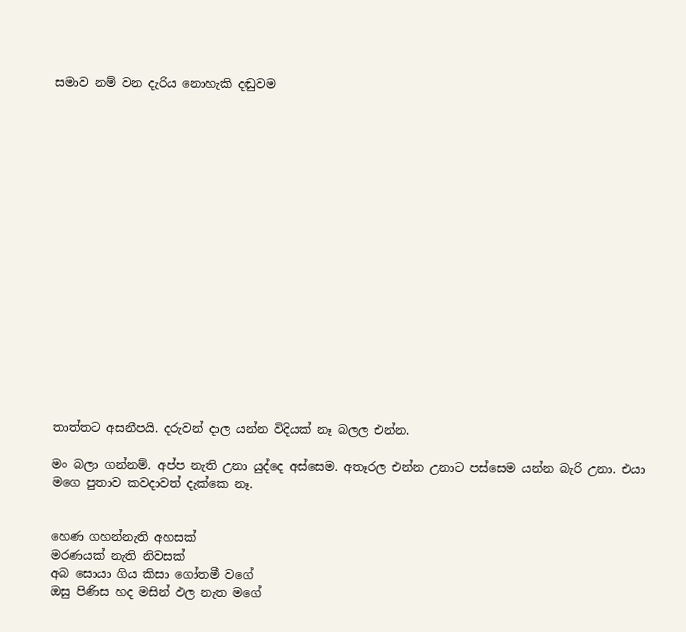සමාව නම් වන දැරිය නොහැකි දඬුවම


















තාත්තට අසනීපයි. දරුවන් දාල යන්න විදියක් නෑ බලල එන්න.

මං බලා ගන්නම්. අප්ප නැති උනා යුද්දෙ අස්සෙම. අතෑරල එන්න උනාට පස්සෙම යන්න බැරි උනා. එයා මගෙ පුතාව කවදාවත් දැක්කෙ නෑ.


හෙණ ගහන්නැති අහසක්
මරණයක් නැති නිවසක්
අබ සොයා ගිය කිසා ගෝතමී වගේ
ඔසු පිණිස හද මසින් ඵල නැත මගේ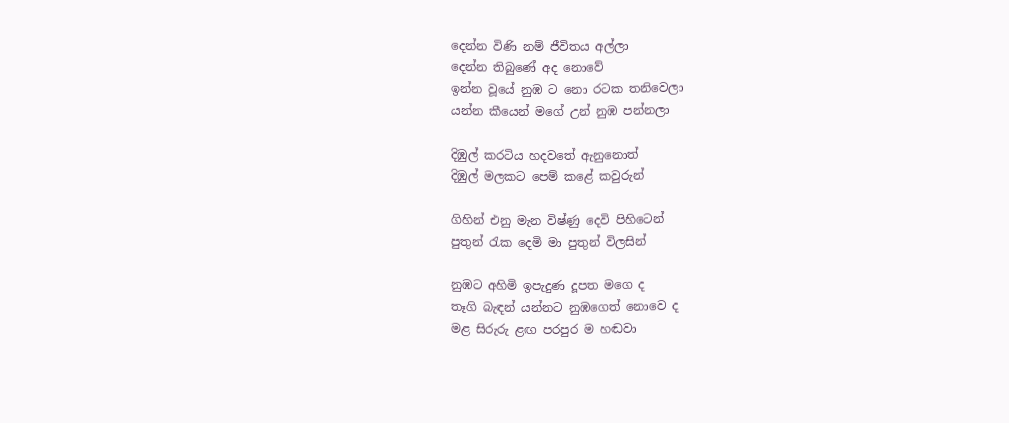දෙන්න විණි නම් ජීවිතය අල්ලා
දෙන්න තිබුණේ අද නොවේ
ඉන්න වූයේ නුඹ ට නො රටක තනිවෙලා
යන්න කීයෙන් මගේ උන් නුඹ පන්නලා

දිඹුල් කරටිය හදවතේ ඇනුනොත්
දිඹුල් මලකට පෙම් ක‍ළේ කවුරුන්

ගිහින් එනු මැන විෂ්ණු දෙවි පිහිටෙන්
පුතුන් රැක දෙමි මා පුතුන් විලසින්

නුඹට අහිමි ඉපැදුණ දූපත මගෙ ද
තෑගි බැඳන් යන්නට නුඹගෙත් නොවෙ ද
මළ සිරුරු ළඟ පරපුර ම හඬවා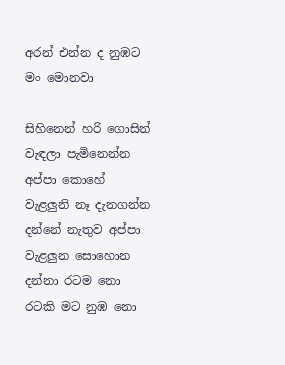අරන් එන්න ද නුඹට මං මොනවා

සිහිනෙන් හරි ගොසින් වැඳලා පැමිනෙන්න
අප්පා කොහේ වැළලුනි නෑ දැනගන්න
දන්නේ නැතුව අප්පා වැළලුන සොහොන
දන්නා රටම නො රටකි මට නුඹ නො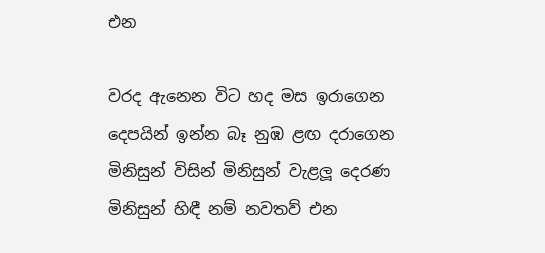එන

වරද ඇනෙන විට හද මස ඉරාගෙන
දෙපයින් ඉන්න බෑ නුඹ ළඟ දරාගෙන
මිනිසුන් විසින් මිනිසුන් වැළලූ දෙරණ
මිනිසුන් හිඳී නම් නවතව් එන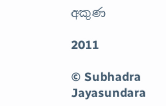අකුණ

2011

© Subhadra Jayasundara